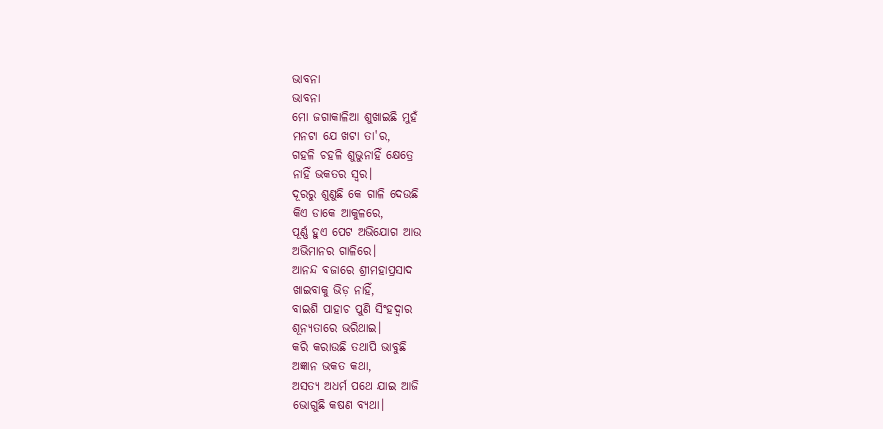ଭାବନା
ଭାବନା
ମୋ ଜଗାକାଳିଆ ଶୁଖାଇଛି ମୁହଁ
ମନଟା ଯେ ଖଟା ତା'ର,
ଗହଳି ଚହଳି ଶୁଭୁନାହିଁ କ୍ଷେତ୍ରେ
ନାହିଁ ଭକତର ସ୍ଵର।
ଦୂରରୁ ଶୁଣୁଛି କେ ଗାଳି ଦେଉଛି
କିଏ ଡାକେ ଆକୁଳରେ,
ପୂର୍ଣ୍ଣ ହୁଏ ପେଟ ଅଭିଯୋଗ ଆଉ
ଅଭିମାନର ଗାଳିରେ।
ଆନନ୍ଦ ବଜାରେ ଶ୍ରୀମହାପ୍ରସାଦ
ଖାଇବାକୁ ଭିଡ଼ ନାହିଁ,
ବାଇଶି ପାହାଚ ପୁଣି ସିଂହଦ୍ଵାର
ଶୂନ୍ୟତାରେ ଭରିଥାଇ।
କରି କରାଉଛି ତଥାପି ଭାବୁଛି
ଅଜ୍ଞାନ ଭକତ କଥା,
ଅସତ୍ୟ ଅଧର୍ମ ପଥେ ଯାଇ ଆଜି
ଭୋଗୁଛି କଷଣ ବ୍ୟଥା।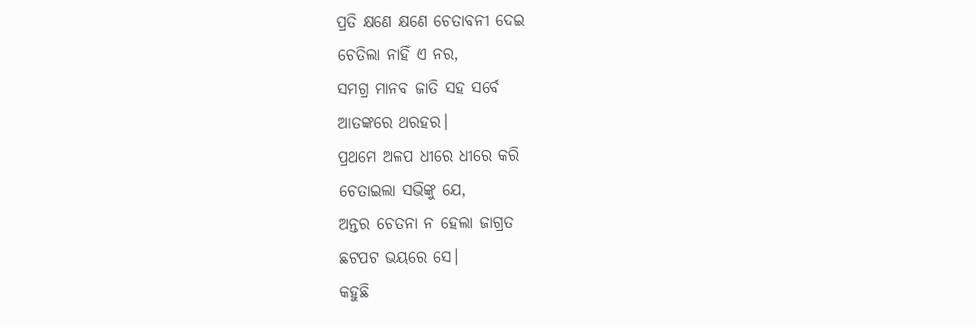ପ୍ରତି କ୍ଷଣେ କ୍ଷଣେ ଚେତାବନୀ ଦେଇ
ଚେତିଲା ନାହିଁ ଏ ନର,
ସମଗ୍ର ମାନବ ଜାତି ସହ ସର୍ବେ
ଆତଙ୍କରେ ଥରହର।
ପ୍ରଥମେ ଅଳପ ଧୀରେ ଧୀରେ କରି
ଚେତାଇଲା ସଭିଙ୍କୁ ଯେ,
ଅନ୍ତର ଚେତନା ନ ହେଲା ଜାଗ୍ରତ
ଛଟପଟ ଭୟରେ ସେ।
କହୁଛି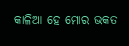କାଳିଆ ହେ ମୋର ଭକତ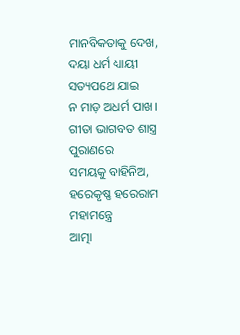ମାନବିକତାକୁ ଦେଖ,
ଦୟା ଧର୍ମ ଧ୍ୟାୟୀ ସତ୍ୟପଥେ ଯାଇ
ନ ମାଡ଼ ଅଧର୍ମ ପାଖ।
ଗୀତା ଭାଗବତ ଶାସ୍ତ୍ର ପୁରାଣରେ
ସମୟକୁ ବାହିନିଅ,
ହରେକୃଷ୍ଣ ହରେରାମ ମହାମନ୍ତ୍ରେ
ଆତ୍ମା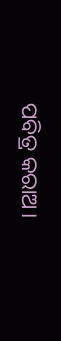ପବିତ୍ର କରାଅ।